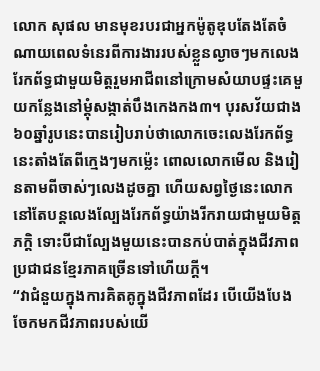លោក សុផល មានមុខរបរជាអ្នកម៉ូតូឌុបតែងតែចំណាយពេលទំនេរពីការងាររបស់ខ្លួនល្ងាចៗមកលេងរែកព័ទ្ធជាមួយមិត្តរួមអាជីពនៅក្រោមសំយាបផ្ទះគេមួយកន្លែងនៅម្តុំសង្កាត់បឹងកេងកង៣។ បុរសវ័យជាង ៦០ឆ្នាំរូបនេះបានរៀបរាប់ថាលោកចេះលេងរែកព័ទ្ធនេះតាំងតែពីក្មេងៗមកម្ល៉េះ ពោលលោកមើល និងរៀនតាមពីចាស់ៗលេងដូចគ្នា ហើយសព្វថ្ងៃនេះលោកនៅតែបន្តលេងល្បែងរែកព័ទ្ធយ៉ាងរីករាយជាមួយមិត្តភក្តិ ទោះបីជាល្បែងមួយនេះបានកប់បាត់ក្នុងជីវភាពប្រជាជនខ្មែរភាគច្រើនទៅហើយក្តី។
“វាជំនួយក្នុងការគិតគូក្នុងជីវភាពដែរ បើយើងបែងចែកមកជីវភាពរបស់យើ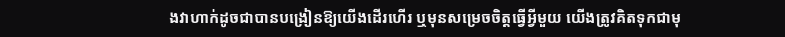ងវាហាក់ដូចជាបានបង្រៀនឱ្យយើងដើរហើរ ឬមុនសម្រេចចិត្តធ្វើអ្វីមួយ យើងត្រូវគិតទុកជាមុ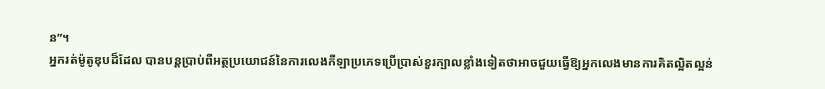ន”។
អ្នករត់ម៉ូតូឌុបដ៏ដែល បានបន្តប្រាប់ពីអត្ថប្រយោជន៍នៃការលេងកីឡាប្រភេទប្រើប្រាស់ខួរក្បាលខ្លាំងទៀតថាអាចជួយធ្វើឱ្យអ្នកលេងមានការគិតល្អិតល្អន់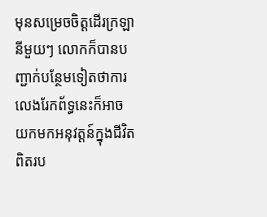មុនសម្រេចចិត្តដើរក្រឡានីមួយៗ លោកក៏បានបញ្ជាក់បន្ថែមទៀតថាការលេងរែកព័ទ្ធនេះក៏អាចយកមកអនុវត្តន៍ក្នុងជីវិតពិតរប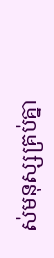ស់មនុស្សគ្រប់គ្នា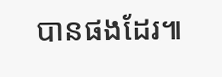បានផងដែរ៕